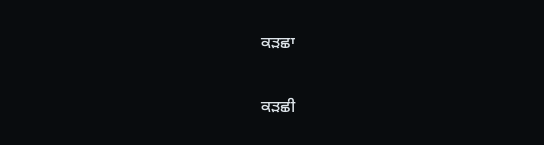ਕੜਛਾ

ਕੜਛੀ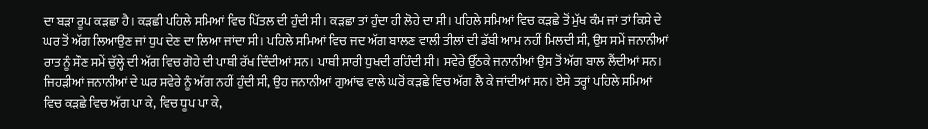ਦਾ ਬੜਾ ਰੂਪ ਕੜਛਾ ਹੈ। ਕੜਛੀ ਪਹਿਲੇ ਸਮਿਆਂ ਵਿਚ ਪਿੱਤਲ ਦੀ ਹੁੰਦੀ ਸੀ। ਕੜਛਾ ਤਾਂ ਹੁੰਦਾ ਹੀ ਲੋਹੇ ਦਾ ਸੀ। ਪਹਿਲੇ ਸਮਿਆਂ ਵਿਚ ਕੜਛੇ ਤੋਂ ਮੁੱਖ ਕੰਮ ਜਾਂ ਤਾਂ ਕਿਸੇ ਦੇ ਘਰ ਤੋਂ ਅੱਗ ਲਿਆਉਣ ਜਾਂ ਧੁਪ ਦੇਣ ਦਾ ਲਿਆ ਜਾਂਦਾ ਸੀ। ਪਹਿਲੇ ਸਮਿਆਂ ਵਿਚ ਜਦ ਅੱਗ ਬਾਲਣ ਵਾਲੀ ਤੀਲਾਂ ਦੀ ਡੱਬੀ ਆਮ ਨਹੀਂ ਮਿਲਦੀ ਸੀ, ਉਸ ਸਮੇਂ ਜਨਾਨੀਆਂ ਰਾਤ ਨੂੰ ਸੌਣ ਸਮੇਂ ਚੁੱਲ੍ਹੇ ਦੀ ਅੱਗ ਵਿਚ ਗੋਹੇ ਦੀ ਪਾਥੀ ਰੱਖ ਦਿੰਦੀਆਂ ਸਨ। ਪਾਥੀ ਸਾਰੀ ਧੁਖਦੀ ਰਹਿੰਦੀ ਸੀ। ਸਵੇਰੇ ਉੱਠਕੇ ਜਨਾਨੀਆਂ ਉਸ ਤੋਂ ਅੱਗ ਬਾਲ ਲੈਂਦੀਆਂ ਸਨ। ਜਿਹੜੀਆਂ ਜਨਾਨੀਆਂ ਦੇ ਘਰ ਸਵੇਰੇ ਨੂੰ ਅੱਗ ਨਹੀਂ ਹੁੰਦੀ ਸੀ, ਉਹ ਜਨਾਨੀਆਂ ਗੁਆਂਢ ਵਾਲੇ ਘਰੋਂ ਕੜਛੇ ਵਿਚ ਅੱਗ ਲੈ ਕੇ ਜਾਂਦੀਆਂ ਸਨ। ਏਸੇ ਤਰ੍ਹਾਂ ਪਹਿਲੇ ਸਮਿਆਂ ਵਿਚ ਕੜਛੇ ਵਿਚ ਅੱਗ ਪਾ ਕੇ, ਵਿਚ ਧੂਪ ਪਾ ਕੇ,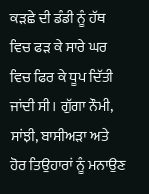ਕੜਛੇ ਦੀ ਡੰਡੀ ਨੂੰ ਹੱਥ ਵਿਚ ਫੜ ਕੇ ਸਾਰੇ ਘਰ ਵਿਚ ਫਿਰ ਕੇ ਧੂਪ ਦਿੱਤੀ ਜਾਂਦੀ ਸੀ। ਗੁੱਗਾ ਨੌਮੀ, ਸਾਂਝੀ, ਬਾਸੀਅੜਾ ਅਤੇ ਹੋਰ ਤਿਉਹਾਰਾਂ ਨੂੰ ਮਨਾਉਣ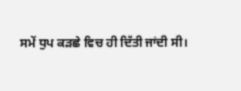ਸਮੇਂ ਧੁਪ ਕੜਛੇ ਵਿਚ ਹੀ ਦਿੱਤੀ ਜਾਂਦੀ ਸੀ।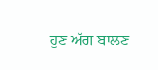ਹੁਣ ਅੱਗ ਬਾਲਣ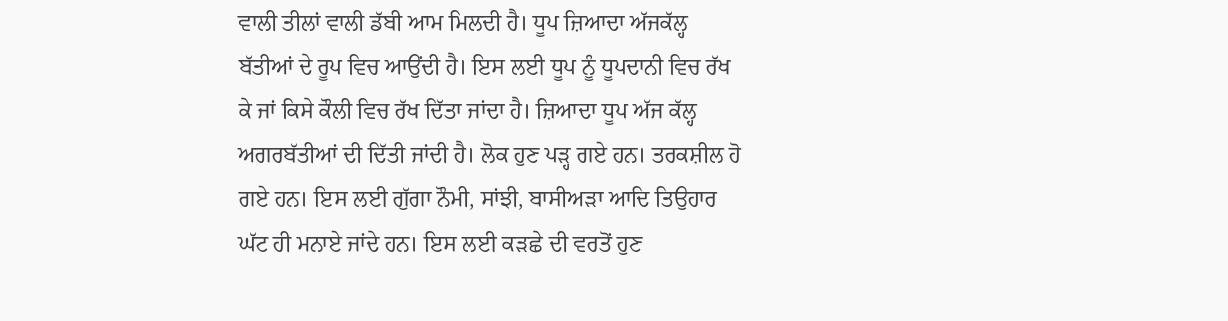ਵਾਲੀ ਤੀਲਾਂ ਵਾਲੀ ਡੱਬੀ ਆਮ ਮਿਲਦੀ ਹੈ। ਧੂਪ ਜ਼ਿਆਦਾ ਅੱਜਕੱਲ੍ਹ ਬੱਤੀਆਂ ਦੇ ਰੂਪ ਵਿਚ ਆਉਂਦੀ ਹੈ। ਇਸ ਲਈ ਧੂਪ ਨੂੰ ਧੂਪਦਾਨੀ ਵਿਚ ਰੱਖ ਕੇ ਜਾਂ ਕਿਸੇ ਕੌਲੀ ਵਿਚ ਰੱਖ ਦਿੱਤਾ ਜਾਂਦਾ ਹੈ। ਜ਼ਿਆਦਾ ਧੂਪ ਅੱਜ ਕੱਲ੍ਹ ਅਗਰਬੱਤੀਆਂ ਦੀ ਦਿੱਤੀ ਜਾਂਦੀ ਹੈ। ਲੋਕ ਹੁਣ ਪੜ੍ਹ ਗਏ ਹਨ। ਤਰਕਸ਼ੀਲ ਹੋ ਗਏ ਹਨ। ਇਸ ਲਈ ਗੁੱਗਾ ਨੌਮੀ, ਸਾਂਝੀ, ਬਾਸੀਅੜਾ ਆਦਿ ਤਿਉਹਾਰ ਘੱਟ ਹੀ ਮਨਾਏ ਜਾਂਦੇ ਹਨ। ਇਸ ਲਈ ਕੜਛੇ ਦੀ ਵਰਤੋਂ ਹੁਣ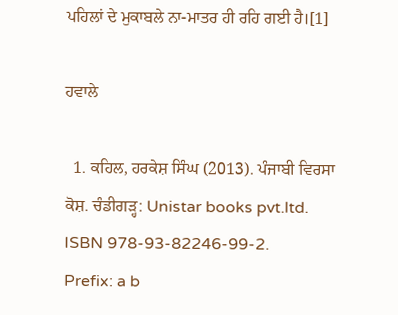ਪਹਿਲਾਂ ਦੇ ਮੁਕਾਬਲੇ ਨਾ-ਮਾਤਰ ਹੀ ਰਹਿ ਗਈ ਹੈ।[1]

ਹਵਾਲੇ

  1. ਕਹਿਲ, ਹਰਕੇਸ਼ ਸਿੰਘ (2013). ਪੰਜਾਬੀ ਵਿਰਸਾ ਕੋਸ਼. ਚੰਡੀਗੜ੍ਹ: Unistar books pvt.ltd. ISBN 978-93-82246-99-2.
Prefix: a b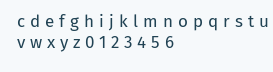c d e f g h i j k l m n o p q r s t u v w x y z 0 1 2 3 4 5 6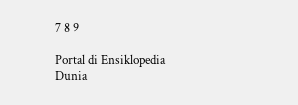7 8 9

Portal di Ensiklopedia Dunia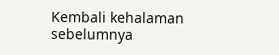Kembali kehalaman sebelumnya